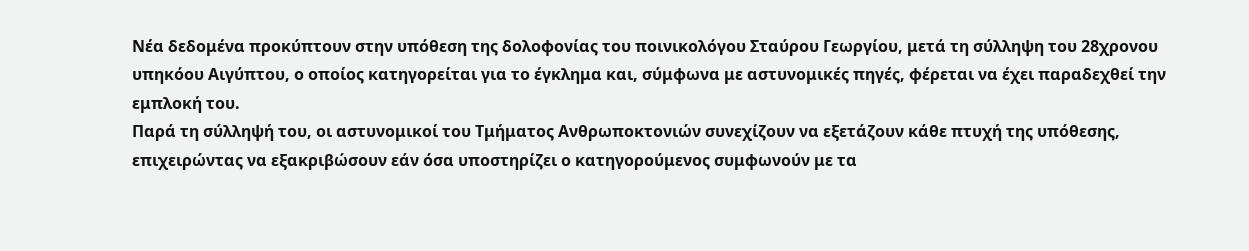Νέα δεδομένα προκύπτουν στην υπόθεση της δολοφονίας του ποινικολόγου Σταύρου Γεωργίου, μετά τη σύλληψη του 28χρονου υπηκόου Αιγύπτου, ο οποίος κατηγορείται για το έγκλημα και, σύμφωνα με αστυνομικές πηγές, φέρεται να έχει παραδεχθεί την εμπλοκή του.
Παρά τη σύλληψή του, οι αστυνομικοί του Τμήματος Ανθρωποκτονιών συνεχίζουν να εξετάζουν κάθε πτυχή της υπόθεσης, επιχειρώντας να εξακριβώσουν εάν όσα υποστηρίζει ο κατηγορούμενος συμφωνούν με τα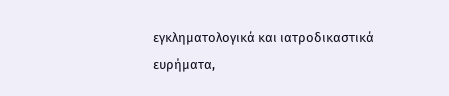εγκληματολογικά και ιατροδικαστικά ευρήματα,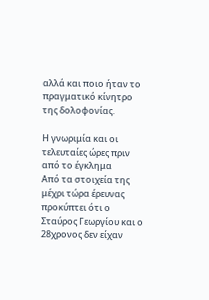αλλά και ποιο ήταν το πραγματικό κίνητρο της δολοφονίας.

Η γνωριμία και οι τελευταίες ώρες πριν από το έγκλημα
Από τα στοιχεία της μέχρι τώρα έρευνας προκύπτει ότι ο Σταύρος Γεωργίου και ο 28χρονος δεν είχαν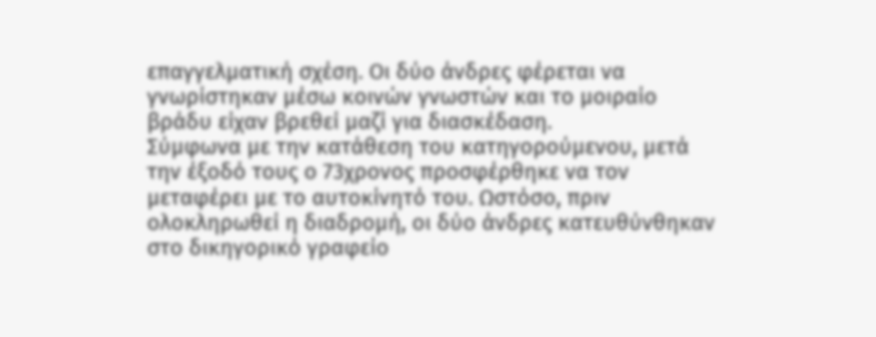επαγγελματική σχέση. Οι δύο άνδρες φέρεται να γνωρίστηκαν μέσω κοινών γνωστών και το μοιραίο βράδυ είχαν βρεθεί μαζί για διασκέδαση.
Σύμφωνα με την κατάθεση του κατηγορούμενου, μετά την έξοδό τους ο 73χρονος προσφέρθηκε να τον μεταφέρει με το αυτοκίνητό του. Ωστόσο, πριν ολοκληρωθεί η διαδρομή, οι δύο άνδρες κατευθύνθηκαν στο δικηγορικό γραφείο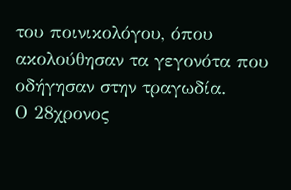του ποινικολόγου, όπου ακολούθησαν τα γεγονότα που οδήγησαν στην τραγωδία.
Ο 28χρονος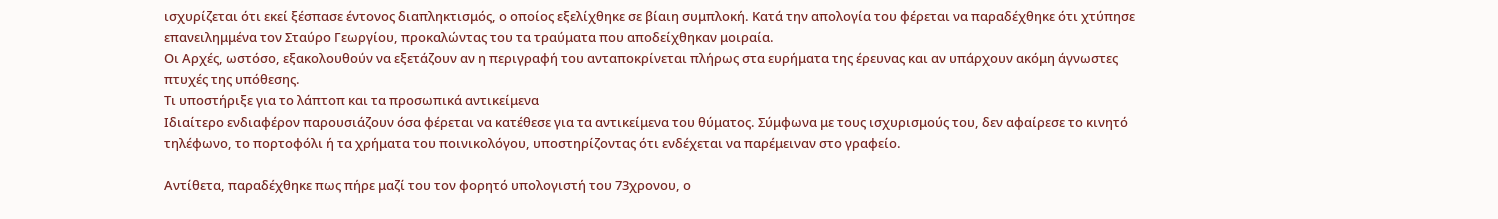ισχυρίζεται ότι εκεί ξέσπασε έντονος διαπληκτισμός, ο οποίος εξελίχθηκε σε βίαιη συμπλοκή. Κατά την απολογία του φέρεται να παραδέχθηκε ότι χτύπησε επανειλημμένα τον Σταύρο Γεωργίου, προκαλώντας του τα τραύματα που αποδείχθηκαν μοιραία.
Οι Αρχές, ωστόσο, εξακολουθούν να εξετάζουν αν η περιγραφή του ανταποκρίνεται πλήρως στα ευρήματα της έρευνας και αν υπάρχουν ακόμη άγνωστες πτυχές της υπόθεσης.
Τι υποστήριξε για το λάπτοπ και τα προσωπικά αντικείμενα
Ιδιαίτερο ενδιαφέρον παρουσιάζουν όσα φέρεται να κατέθεσε για τα αντικείμενα του θύματος. Σύμφωνα με τους ισχυρισμούς του, δεν αφαίρεσε το κινητό τηλέφωνο, το πορτοφόλι ή τα χρήματα του ποινικολόγου, υποστηρίζοντας ότι ενδέχεται να παρέμειναν στο γραφείο.

Αντίθετα, παραδέχθηκε πως πήρε μαζί του τον φορητό υπολογιστή του 73χρονου, ο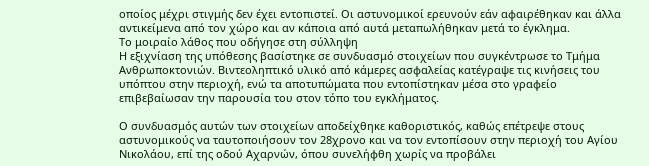οποίος μέχρι στιγμής δεν έχει εντοπιστεί. Οι αστυνομικοί ερευνούν εάν αφαιρέθηκαν και άλλα αντικείμενα από τον χώρο και αν κάποια από αυτά μεταπωλήθηκαν μετά το έγκλημα.
Το μοιραίο λάθος που οδήγησε στη σύλληψη
Η εξιχνίαση της υπόθεσης βασίστηκε σε συνδυασμό στοιχείων που συγκέντρωσε το Τμήμα Ανθρωποκτονιών. Βιντεοληπτικό υλικό από κάμερες ασφαλείας κατέγραψε τις κινήσεις του υπόπτου στην περιοχή, ενώ τα αποτυπώματα που εντοπίστηκαν μέσα στο γραφείο επιβεβαίωσαν την παρουσία του στον τόπο του εγκλήματος.

Ο συνδυασμός αυτών των στοιχείων αποδείχθηκε καθοριστικός, καθώς επέτρεψε στους αστυνομικούς να ταυτοποιήσουν τον 28χρονο και να τον εντοπίσουν στην περιοχή του Αγίου Νικολάου, επί της οδού Αχαρνών, όπου συνελήφθη χωρίς να προβάλει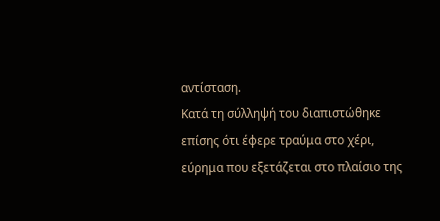αντίσταση.
Κατά τη σύλληψή του διαπιστώθηκε επίσης ότι έφερε τραύμα στο χέρι, εύρημα που εξετάζεται στο πλαίσιο της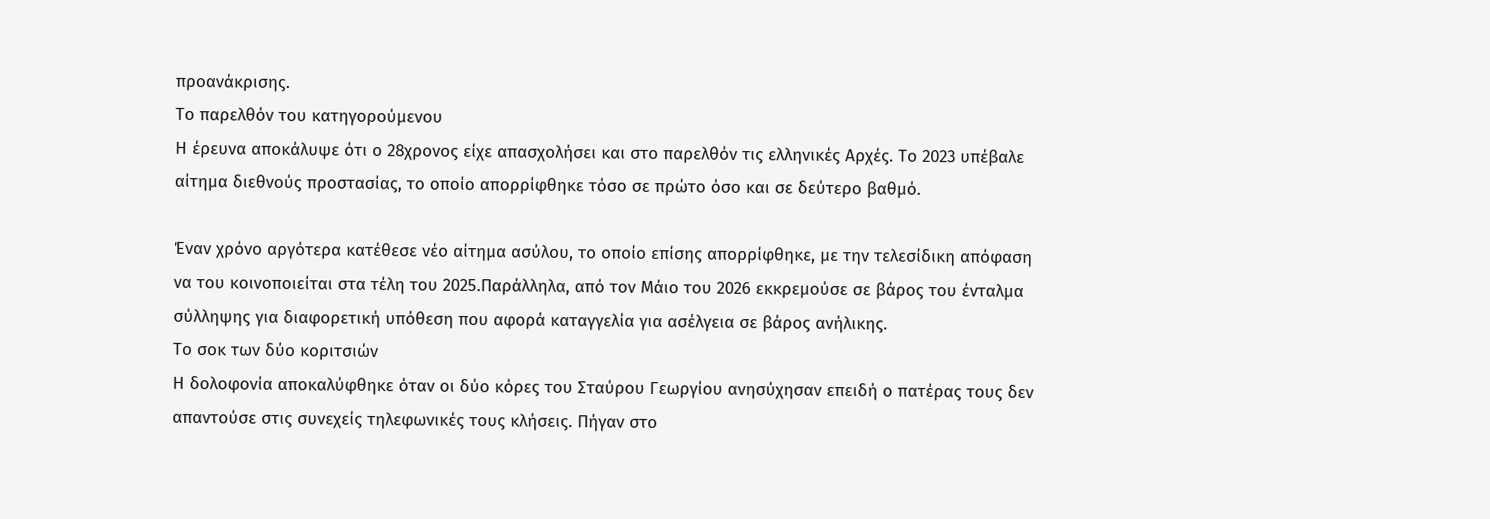προανάκρισης.
Το παρελθόν του κατηγορούμενου
Η έρευνα αποκάλυψε ότι ο 28χρονος είχε απασχολήσει και στο παρελθόν τις ελληνικές Αρχές. Το 2023 υπέβαλε αίτημα διεθνούς προστασίας, το οποίο απορρίφθηκε τόσο σε πρώτο όσο και σε δεύτερο βαθμό.

Έναν χρόνο αργότερα κατέθεσε νέο αίτημα ασύλου, το οποίο επίσης απορρίφθηκε, με την τελεσίδικη απόφαση να του κοινοποιείται στα τέλη του 2025.Παράλληλα, από τον Μάιο του 2026 εκκρεμούσε σε βάρος του ένταλμα σύλληψης για διαφορετική υπόθεση που αφορά καταγγελία για ασέλγεια σε βάρος ανήλικης.
Το σοκ των δύο κοριτσιών
Η δολοφονία αποκαλύφθηκε όταν οι δύο κόρες του Σταύρου Γεωργίου ανησύχησαν επειδή ο πατέρας τους δεν απαντούσε στις συνεχείς τηλεφωνικές τους κλήσεις. Πήγαν στο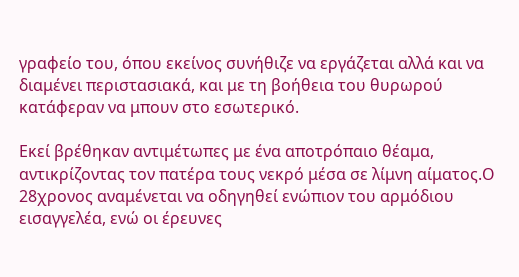γραφείο του, όπου εκείνος συνήθιζε να εργάζεται αλλά και να διαμένει περιστασιακά, και με τη βοήθεια του θυρωρού κατάφεραν να μπουν στο εσωτερικό.

Εκεί βρέθηκαν αντιμέτωπες με ένα αποτρόπαιο θέαμα, αντικρίζοντας τον πατέρα τους νεκρό μέσα σε λίμνη αίματος.Ο 28χρονος αναμένεται να οδηγηθεί ενώπιον του αρμόδιου εισαγγελέα, ενώ οι έρευνες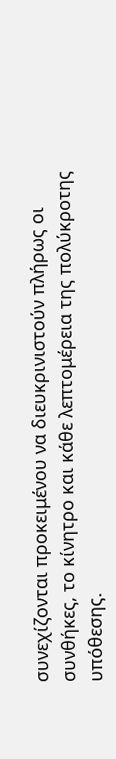συνεχίζονται προκειμένου να διευκρινιστούν πλήρως οι συνθήκες, το κίνητρο και κάθε λεπτομέρεια της πολύκροτης υπόθεσης.